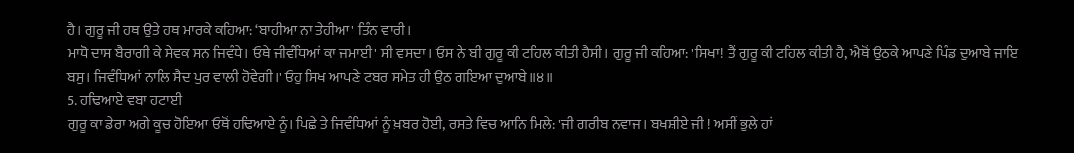ਹੈ। ਗੁਰੂ ਜੀ ਹਥ ਉਤੇ ਹਥ ਮਾਰਕੇ ਕਹਿਆ: ‘ਬਾਹੀਆ ਨਾ ਤੇਹੀਆ' ਤਿੰਨ ਵਾਰੀ।
ਮਾਧੋ ਦਾਸ ਬੈਰਾਗੀ ਕੇ ਸੇਵਕ ਸਨ ਜਿਵੰਧੇ। ਓਥੇ ਜੀਵੰਧਿਆਂ ਕਾ ਜਮਾਈ' ਸੀ ਵਸਦਾ। ਓਸ ਨੇ ਬੀ ਗੁਰੂ ਕੀ ਟਹਿਲ ਕੀਤੀ ਹੈਸੀ। ਗੁਰੂ ਜੀ ਕਹਿਆ: 'ਸਿਖਾ! ਤੈਂ ਗੁਰੂ ਕੀ ਟਹਿਲ ਕੀਤੀ ਹੈ, ਐਥੋਂ ਉਠਕੇ ਆਪਣੇ ਪਿੰਡ ਦੁਆਬੇ ਜਾਇ ਬਸੁ। ਜਿਵੰਧਿਆਂ ਨਾਲਿ ਸੈਦ ਪੁਰ ਵਾਲੀ ਹੋਵੇਗੀ।' ਓਹੁ ਸਿਖ ਆਪਣੇ ਟਬਰ ਸਮੇਤ ਹੀ ਉਠ ਗਇਆ ਦੁਆਬੇ॥੪॥
5. ਹਢਿਆਏ ਵਬਾ ਹਟਾਈ
ਗੁਰੂ ਕਾ ਡੇਰਾ ਅਗੇ ਕੂਚ ਹੋਇਆ ਓਥੋਂ ਹਢਿਆਏ ਨੂੰ। ਪਿਛੇ ਤੇ ਜਿਵੰਧਿਆਂ ਨੂੰ ਖ਼ਬਰ ਹੋਈ, ਰਸਤੇ ਵਿਚ ਆਨਿ ਮਿਲੇ: 'ਜੀ ਗਰੀਬ ਨਵਾਜ। ਬਖਸ਼ੀਏ ਜੀ ! ਅਸੀਂ ਭੁਲੇ ਹਾਂ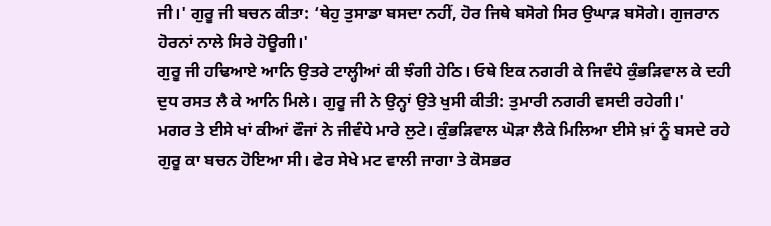ਜੀ।' ਗੁਰੂ ਜੀ ਬਚਨ ਕੀਤਾ: ‘ਥੇਹੁ ਤੁਸਾਡਾ ਬਸਦਾ ਨਹੀਂ, ਹੋਰ ਜਿਥੇ ਬਸੋਗੇ ਸਿਰ ਉਘਾੜ ਬਸੋਗੇ। ਗੁਜਰਾਨ ਹੋਰਨਾਂ ਨਾਲੇ ਸਿਰੇ ਹੋਊਗੀ।'
ਗੁਰੂ ਜੀ ਹਢਿਆਏ ਆਨਿ ਉਤਰੇ ਟਾਲ੍ਹੀਆਂ ਕੀ ਝੰਗੀ ਹੇਠਿ। ਓਥੇ ਇਕ ਨਗਰੀ ਕੇ ਜਿਵੰਧੇ ਕੁੰਭੜਿਵਾਲ ਕੇ ਦਹੀ ਦੁਧ ਰਸਤ ਲੈ ਕੇ ਆਨਿ ਮਿਲੇ। ਗੁਰੂ ਜੀ ਨੇ ਉਨ੍ਹਾਂ ਉਤੇ ਖੁਸੀ ਕੀਤੀ: ਤੁਮਾਰੀ ਨਗਰੀ ਵਸਦੀ ਰਹੇਗੀ।'
ਮਗਰ ਤੇ ਈਸੇ ਖਾਂ ਕੀਆਂ ਫੌਜਾਂ ਨੇ ਜੀਵੰਧੇ ਮਾਰੇ ਲੁਟੇ। ਕੁੰਭੜਿਵਾਲ ਘੋੜਾ ਲੈਕੇ ਮਿਲਿਆ ਈਸੇ ਖ਼ਾਂ ਨੂੰ ਬਸਦੇ ਰਹੇ ਗੁਰੂ ਕਾ ਬਚਨ ਹੋਇਆ ਸੀ। ਫੇਰ ਸੇਖੇ ਮਟ ਵਾਲੀ ਜਾਗਾ ਤੇ ਕੋਸਭਰ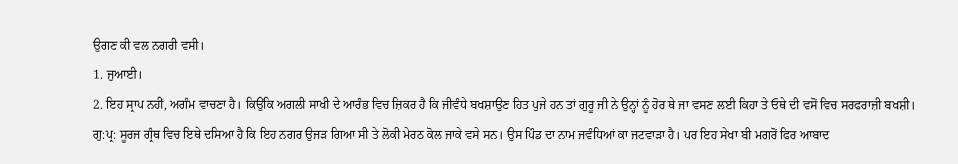ਉਗਣ ਕੀ ਵਲ ਨਗਰੀ ਵਸੀ।
1. ਜੁਆਈ।
2. ਇਹ ਸ੍ਰਾਪ ਨਹੀਂ, ਅਗੰਮ ਵਾਚਣਾ ਹੈ। ਕਿਉਂਕਿ ਅਗਲੀ ਸਾਖੀ ਦੇ ਆਰੰਭ ਵਿਚ ਜ਼ਿਕਰ ਹੈ ਕਿ ਜੀਵੰਧੇ ਬਖਸ਼ਾਉਣ ਹਿਤ ਪੁਜੇ ਹਨ ਤਾਂ ਗੁਰੂ ਜੀ ਨੇ ਉਨ੍ਹਾਂ ਨੂੰ ਹੋਰ ਥੇ ਜਾ ਵਸਣ ਲਈ ਕਿਹਾ ਤੇ ਓਥੇ ਦੀ ਵਸੋਂ ਵਿਚ ਸਰਫਰਾਜ਼ੀ ਬਖਸ਼ੀ।
ਗੁ:ਪ੍ਰ: ਸੂਰਜ ਗ੍ਰੰਥ ਵਿਚ ਇਥੇ ਦਸਿਆ ਹੈ ਕਿ ਇਹ ਨਗਰ ਉਜੜ ਗਿਆ ਸੀ ਤੇ ਲੋਕੀ ਮੇਰਠ ਕੋਲ ਜਾਕੇ ਵਸੇ ਸਨ। ਉਸ ਪਿੰਡ ਦਾ ਨਾਮ ਜਵੰਧਿਆਂ ਕਾ ਜਟਵਾੜਾ ਹੈ। ਪਰ ਇਹ ਸੇਖਾ ਬੀ ਮਗਰੋਂ ਫਿਰ ਆਬਾਦ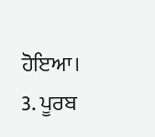ਹੋਇਆ।
3. ਪੂਰਬ